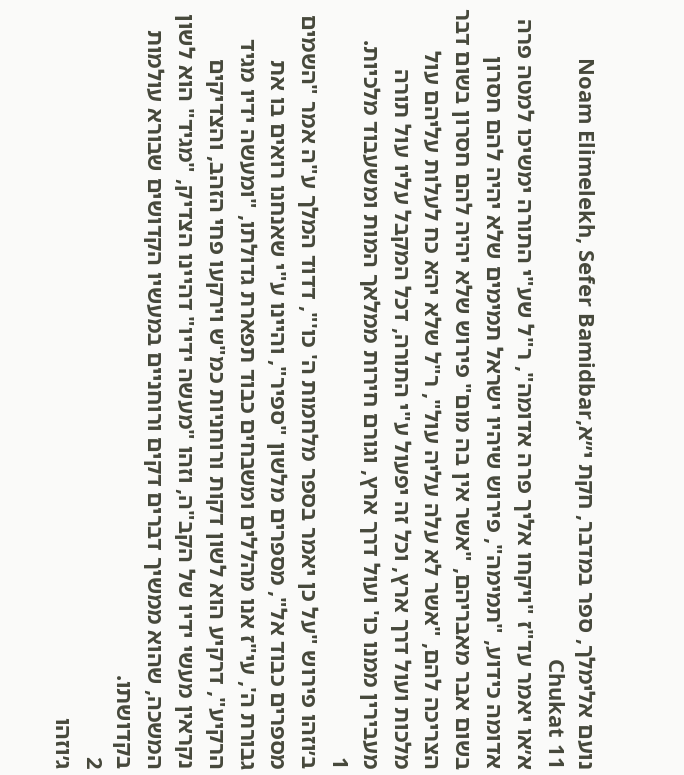נועם אלימלך, ספר במדבר, חקת י״אNoam Elimelekh, Sefer Bamidbar, Chukat 11
א׳או יאמר עד"ז "ויקחו אליך פרה אדומה", ר"ל שע"י התורה ימשיכו למטה פרה אדומה כידוע, "תמימה", פירוש שיהיו ישראל תמימים שלא יהיה להם חסרון בשום אבר מאבריהם, "אשר אין בה מום" פירוש שלא יהיה להם חסרון בשום דבר הצריכה להם, "אשר לא עלה עליה עול", ר"ל שלא יהא כח לעלות עליהם עול מלכות ועול דרך ארץ, וכל זה יפעול ע"י התורה, דכל המקבל עליו עול תורה מעבירין ממנו כו' ועול דרך ארץ, וגורם חירות ממלאך המות ומשעבוד מלכיות.
1
ב׳וזהו פירוש "על כן יאמר בספר מלחמות ה' כו'", דדוד המלך ע"ה אמר "השמים מספרים כבוד אל", מספרים מלשון "ספיר", והיינו ע"י שאנחנו רואים בו את גבורת ה', עי"ז אנו מהללים ומשבחים כבוד תפארת גדולתו, "ומעשה ידיו מגיד הרקיע", דרקיע הוא לשון דקות ורוחניות כמ"ש וירקעו פחי הזהב, והצדיקים נקראין מעשי ידיו של הקב"ה, וזהו "מעשה ידיו" דהיינו הצדיק, "מגיד" הוא לשון המשכה, שהוא ממשיך דברים דקים ורוחניים במעשיו הקדושים שבורא עולמות בקדושתו.
2
ג׳וזהו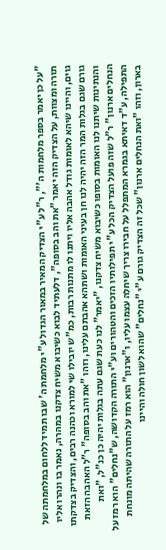"על כן יאמר בספר מלחמות ה'", ר"ל ע"י הצדיק המאיר במאור הגדול ע"י מלחמת ה' שבו תמיד ללחום במלחמתה של תורה ומצוות, על הצדיק הזה יאמר "את והב בסופה", דלעתיד לבוא כשיבוא משיח צדקנו במהרה, נאמר בו ונהרו אליו גוים, והיינו שיהא לאומות גודל אהבה אליו ויתנו לו מתנות רבות, כמ"ש יובילו שי למורא וכהנה רבים, והצדיק בצדקתו גורם שגם בגלות המר הזה יהיה לנו חן בעיני האומות ושתהא אהבתם עלינו, וזהו "את והב בסופה" ר"ל האהבה הזאת והנתינות שיתנו לנו האומות בסופו כשיבוא משיח צדקנו, "יאמר" לנו כעת שגם עתה בגלות יהיה כן כנ"ל, "ואת הנחלים ארנון" ר"ל שזה פועל הצדיק הכל ע"י תפילותיו הזכים והטהורים וע"י התורה הקדושה, ש"נחלים" הוא רמז על התפילה, ע"ד דאיתא בגמרא המתפלל על חבירו צריך שיחלה עצמו עליו, ו"ארנון" הוא רמז על התורה שהיתה מונחת בארון, וזהו "ואת הנחלים ארנון" שכל זה הצדיק גורם ע"י "נחלים" שהוא לשון חולה והיינו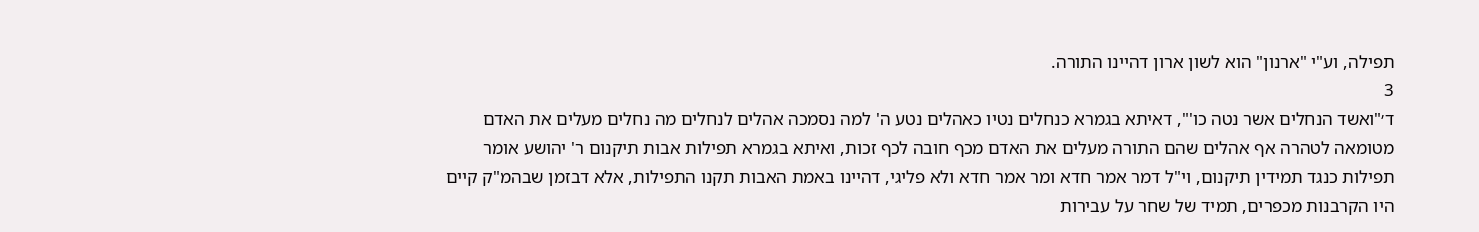תפילה, וע"י "ארנון" הוא לשון ארון דהיינו התורה.
3
ד׳"ואשד הנחלים אשר נטה כו'", דאיתא בגמרא כנחלים נטיו כאהלים נטע ה' למה נסמכה אהלים לנחלים מה נחלים מעלים את האדם מטומאה לטהרה אף אהלים שהם התורה מעלים את האדם מכף חובה לכף זכות, ואיתא בגמרא תפילות אבות תיקנום ר' יהושע אומר תפילות כנגד תמידין תיקנום, וי"ל דמר אמר חדא ומר אמר חדא ולא פליגי, דהיינו באמת האבות תקנו התפילות, אלא דבזמן שבהמ"ק קיים היו הקרבנות מכפרים, תמיד של שחר על עבירות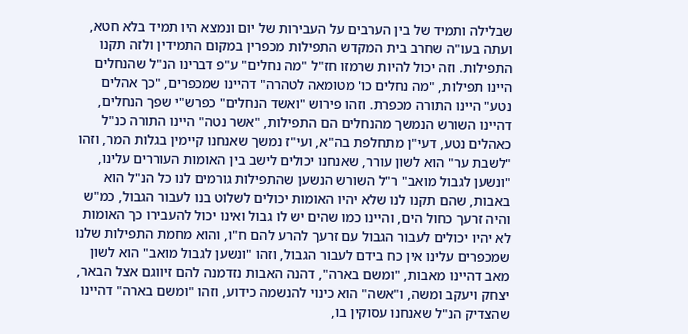שבלילה ותמיד של בין הערבים על העבירות של יום ונמצא היו תמיד בלא חטא, ועתה בעו"ה שחרב בית המקדש התפילות מכפרין במקום התמידין ולזה תקנו התפילות. וזה יכול להיות שרמזו חז"ל "מה נחלים" ע"פ דברינו הנ"ל שהנחלים היינו תפילות, "מה נחלים כו' מטומאה לטהרה" דהיינו שמכפרים, "כך אהלים נטע" היינו התורה מכפרת. וזהו פירוש "ואשד הנחלים" כפרש"י שפך הנחלים, דהיינו השורש הנמשך מהנחלים הם התפילות, "אשר נטה" היינו התורה כנ"ל כאהלים נטע, דעי"ן מתחלפת בה"א, ועי"ז נמשך שאנחנו קיימין בגלות המר, וזהו "לשבת ער" הוא לשון עורר, שאנחנו יכולים לישב בין האומות העוררים עלינו, "ונשען לגבול מואב" ר"ל השורש הנשען שהתפילות גורמים לנו כל הנ"ל הוא באבות, שהם תקנו לנו שלא יהיו האומות יכולים לשלוט בנו לעבור הגבול, כמ"ש והיה זרעך כחול הים, והיינו כמו שהים יש לו גבול ואינו יכול להעבירו כך האומות לא יהיו יכולים לעבור הגבול עם זרעך להרע להם ח"ו, והוא מחמת התפילות שלנו שמכפרים עלינו אין כח בידם לעבור הגבול, וזהו "ונשען לגבול מואב" הוא לשון מאב דהיינו מאבות, "ומשם בארה", דהנה האבות נזדמנה להם זיווגם אצל הבאר, יצחק ויעקב ומשה, ו"אשה" הוא כינוי להנשמה כידוע, וזהו "ומשם בארה" דהיינו שהצדיק הנ"ל שאנחנו עסוקין בו,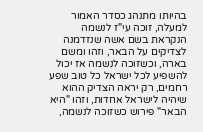בהיותו מתנהג כסדר האמור למעלה, זוכה עי"ז לנשמה הנקראת בשם אשה שנזדמנה לצדיקים על הבאר, וזהו ומשם בארה, וכשזוכה לנשמה אז יכול להשפיע לכל ישראל כל טוב שפע רחמים, רק יראה הצדיק ההוא שיהיה לישראל אחדות, וזהו "היא הבאר" פירוש כשזוכה לנשמה,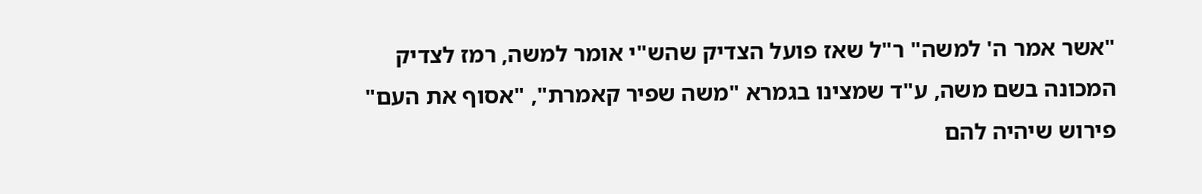"אשר אמר ה' למשה" ר"ל שאז פועל הצדיק שהש"י אומר למשה, רמז לצדיק המכונה בשם משה, ע"ד שמצינו בגמרא "משה שפיר קאמרת", "אסוף את העם" פירוש שיהיה להם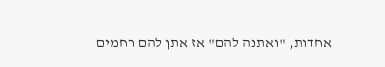אחדות, "ואתנה להם" אז אתן להם רחמים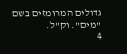גדולים המרומזים בשם "מים". וק"ל.
4